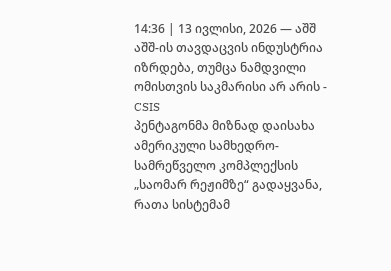14:36 | 13 ივლისი, 2026 — აშშ
აშშ-ის თავდაცვის ინდუსტრია იზრდება, თუმცა ნამდვილი ომისთვის საკმარისი არ არის - CSIS
პენტაგონმა მიზნად დაისახა ამერიკული სამხედრო-სამრეწველო კომპლექსის „საომარ რეჟიმზე“ გადაყვანა, რათა სისტემამ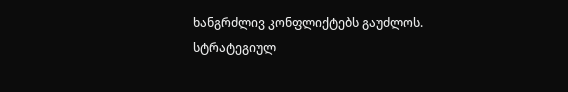ხანგრძლივ კონფლიქტებს გაუძლოს.
სტრატეგიულ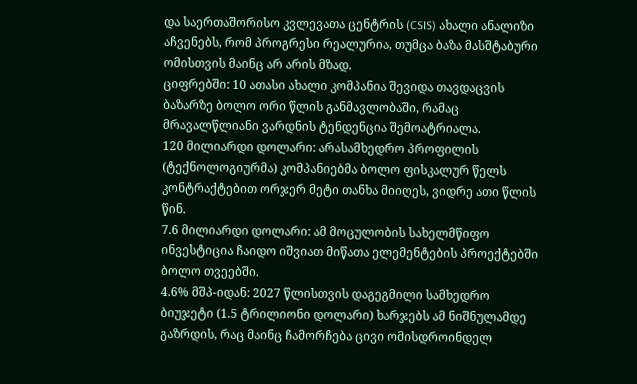და საერთაშორისო კვლევათა ცენტრის (CSIS) ახალი ანალიზი აჩვენებს, რომ პროგრესი რეალურია, თუმცა ბაზა მასშტაბური ომისთვის მაინც არ არის მზად.
ციფრებში: 10 ათასი ახალი კომპანია შევიდა თავდაცვის ბაზარზე ბოლო ორი წლის განმავლობაში, რამაც მრავალწლიანი ვარდნის ტენდენცია შემოატრიალა.
120 მილიარდი დოლარი: არასამხედრო პროფილის (ტექნოლოგიურმა) კომპანიებმა ბოლო ფისკალურ წელს კონტრაქტებით ორჯერ მეტი თანხა მიიღეს, ვიდრე ათი წლის წინ.
7.6 მილიარდი დოლარი: ამ მოცულობის სახელმწიფო ინვესტიცია ჩაიდო იშვიათ მიწათა ელემენტების პროექტებში ბოლო თვეებში.
4.6% მშპ-იდან: 2027 წლისთვის დაგეგმილი სამხედრო ბიუჯეტი (1.5 ტრილიონი დოლარი) ხარჯებს ამ ნიშნულამდე გაზრდის, რაც მაინც ჩამორჩება ცივი ომისდროინდელ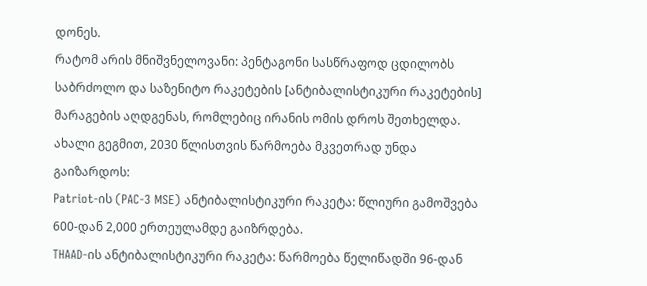დონეს.
რატომ არის მნიშვნელოვანი: პენტაგონი სასწრაფოდ ცდილობს საბრძოლო და საზენიტო რაკეტების [ანტიბალისტიკური რაკეტების] მარაგების აღდგენას, რომლებიც ირანის ომის დროს შეთხელდა. ახალი გეგმით, 2030 წლისთვის წარმოება მკვეთრად უნდა გაიზარდოს:
Patriot-ის (PAC-3 MSE) ანტიბალისტიკური რაკეტა: წლიური გამოშვება 600-დან 2,000 ერთეულამდე გაიზრდება.
THAAD-ის ანტიბალისტიკური რაკეტა: წარმოება წელიწადში 96-დან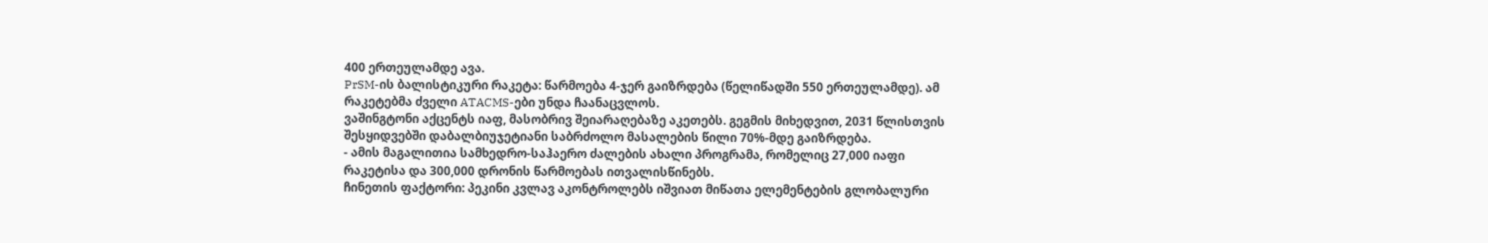400 ერთეულამდე ავა.
PrSM-ის ბალისტიკური რაკეტა: წარმოება 4-ჯერ გაიზრდება (წელიწადში 550 ერთეულამდე). ამ რაკეტებმა ძველი ATACMS-ები უნდა ჩაანაცვლოს.
ვაშინგტონი აქცენტს იაფ, მასობრივ შეიარაღებაზე აკეთებს. გეგმის მიხედვით, 2031 წლისთვის შესყიდვებში დაბალბიუჯეტიანი საბრძოლო მასალების წილი 70%-მდე გაიზრდება.
- ამის მაგალითია სამხედრო-საჰაერო ძალების ახალი პროგრამა, რომელიც 27,000 იაფი რაკეტისა და 300,000 დრონის წარმოებას ითვალისწინებს.
ჩინეთის ფაქტორი: პეკინი კვლავ აკონტროლებს იშვიათ მიწათა ელემენტების გლობალური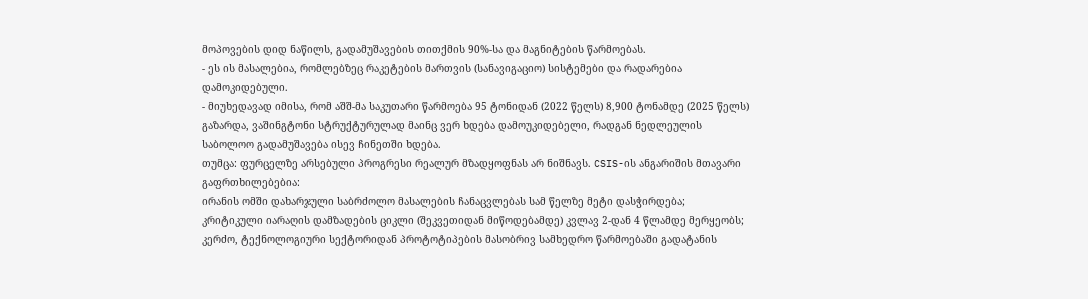მოპოვების დიდ ნაწილს, გადამუშავების თითქმის 90%-სა და მაგნიტების წარმოებას.
- ეს ის მასალებია, რომლებზეც რაკეტების მართვის (სანავიგაციო) სისტემები და რადარებია დამოკიდებული.
- მიუხედავად იმისა, რომ აშშ-მა საკუთარი წარმოება 95 ტონიდან (2022 წელს) 8,900 ტონამდე (2025 წელს) გაზარდა, ვაშინგტონი სტრუქტურულად მაინც ვერ ხდება დამოუკიდებელი, რადგან ნედლეულის საბოლოო გადამუშავება ისევ ჩინეთში ხდება.
თუმცა: ფურცელზე არსებული პროგრესი რეალურ მზადყოფნას არ ნიშნავს. CSIS-ის ანგარიშის მთავარი გაფრთხილებებია:
ირანის ომში დახარჯული საბრძოლო მასალების ჩანაცვლებას სამ წელზე მეტი დასჭირდება;
კრიტიკული იარაღის დამზადების ციკლი (შეკვეთიდან მიწოდებამდე) კვლავ 2-დან 4 წლამდე მერყეობს;
კერძო, ტექნოლოგიური სექტორიდან პროტოტიპების მასობრივ სამხედრო წარმოებაში გადატანის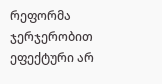რეფორმა ჯერჯერობით ეფექტური არ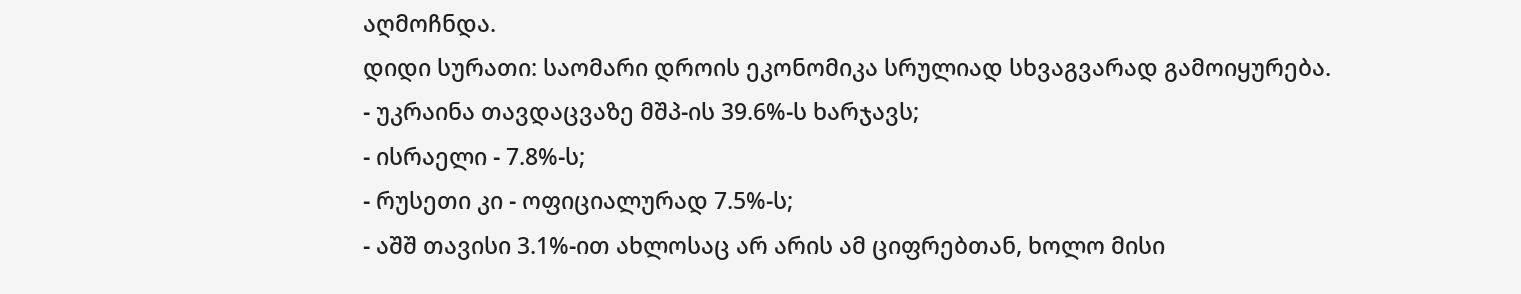აღმოჩნდა.
დიდი სურათი: საომარი დროის ეკონომიკა სრულიად სხვაგვარად გამოიყურება.
- უკრაინა თავდაცვაზე მშპ-ის 39.6%-ს ხარჯავს;
- ისრაელი - 7.8%-ს;
- რუსეთი კი - ოფიციალურად 7.5%-ს;
- აშშ თავისი 3.1%-ით ახლოსაც არ არის ამ ციფრებთან, ხოლო მისი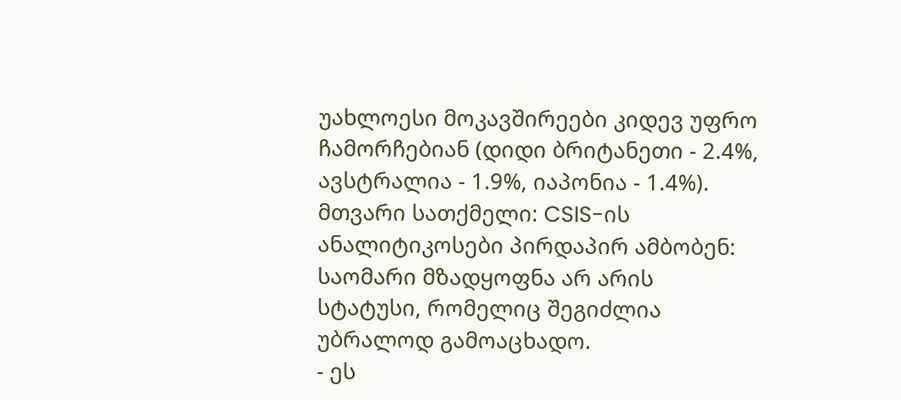უახლოესი მოკავშირეები კიდევ უფრო ჩამორჩებიან (დიდი ბრიტანეთი - 2.4%, ავსტრალია - 1.9%, იაპონია - 1.4%).
მთვარი სათქმელი: CSIS-ის ანალიტიკოსები პირდაპირ ამბობენ: საომარი მზადყოფნა არ არის სტატუსი, რომელიც შეგიძლია უბრალოდ გამოაცხადო.
- ეს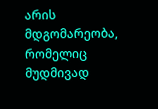არის მდგომარეობა, რომელიც მუდმივად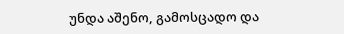უნდა აშენო, გამოსცადო და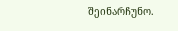შეინარჩუნო.